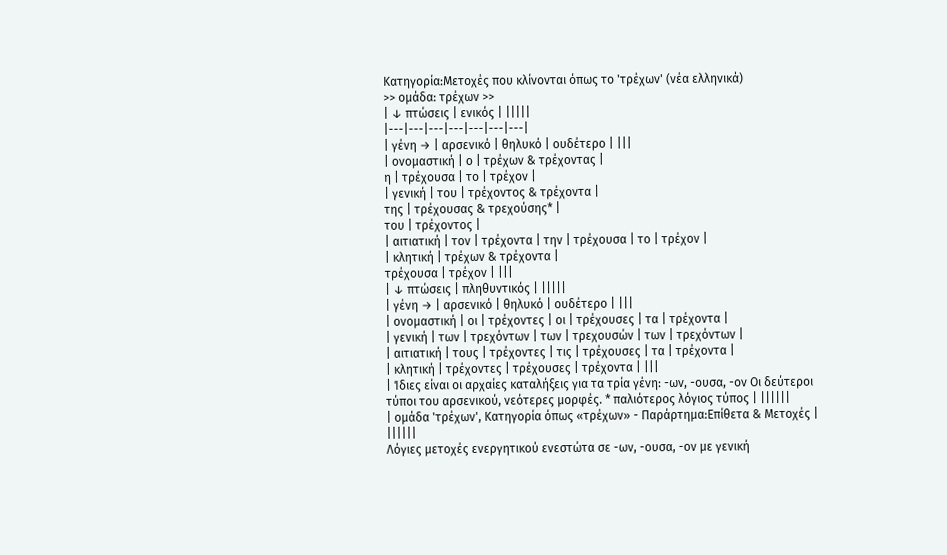Κατηγορία:Μετοχές που κλίνονται όπως το 'τρέχων' (νέα ελληνικά)
>> ομάδα: τρέχων >>
| ↓ πτώσεις | ενικός | |||||
|---|---|---|---|---|---|---|
| γένη → | αρσενικό | θηλυκό | ουδέτερο | |||
| ονομαστική | ο | τρέχων & τρέχοντας |
η | τρέχουσα | το | τρέχον |
| γενική | του | τρέχοντος & τρέχοντα |
της | τρέχουσας & τρεχούσης* |
του | τρέχοντος |
| αιτιατική | τον | τρέχοντα | την | τρέχουσα | το | τρέχον |
| κλητική | τρέχων & τρέχοντα |
τρέχουσα | τρέχον | |||
| ↓ πτώσεις | πληθυντικός | |||||
| γένη → | αρσενικό | θηλυκό | ουδέτερο | |||
| ονομαστική | οι | τρέχοντες | οι | τρέχουσες | τα | τρέχοντα |
| γενική | των | τρεχόντων | των | τρεχουσών | των | τρεχόντων |
| αιτιατική | τους | τρέχοντες | τις | τρέχουσες | τα | τρέχοντα |
| κλητική | τρέχοντες | τρέχουσες | τρέχοντα | |||
| Ίδιες είναι οι αρχαίες καταλήξεις για τα τρία γένη: -ων, -ουσα, -ον Οι δεύτεροι τύποι του αρσενικού, νεότερες μορφές. * παλιότερος λόγιος τύπος | ||||||
| ομάδα 'τρέχων', Κατηγορία όπως «τρέχων» - Παράρτημα:Επίθετα & Μετοχές | ||||||
Λόγιες μετοχές ενεργητικού ενεστώτα σε -ων, -ουσα, -ον με γενική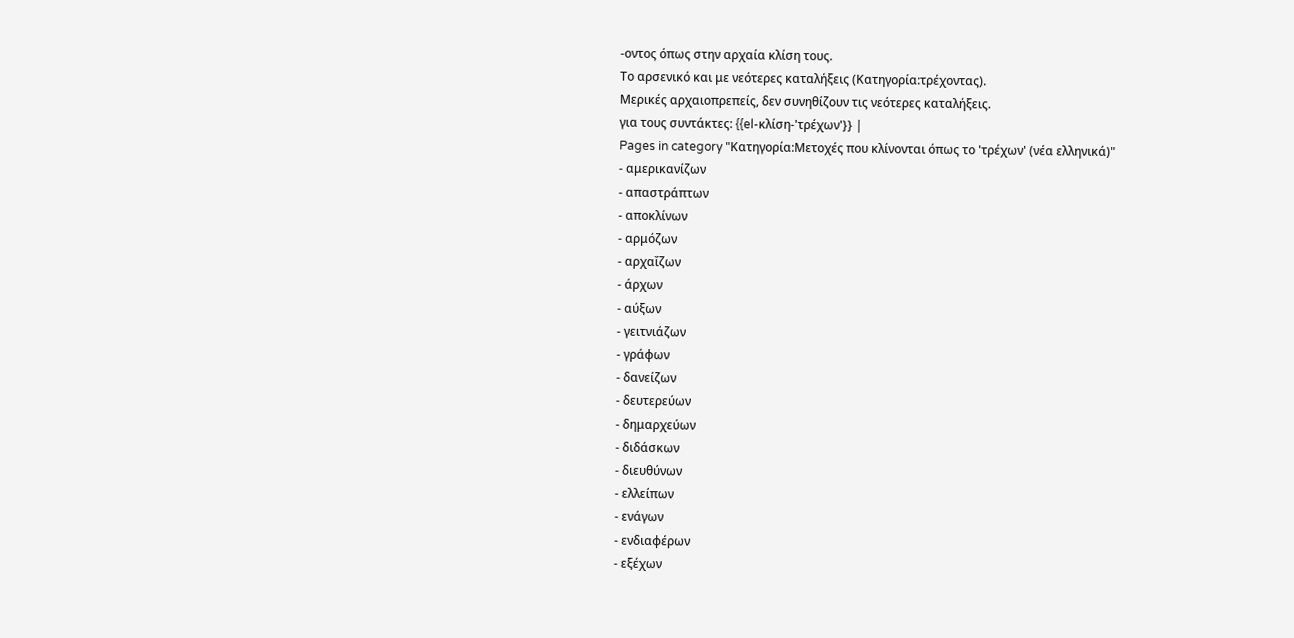-οντος όπως στην αρχαία κλίση τους.
Το αρσενικό και με νεότερες καταλήξεις (Κατηγορία:τρέχοντας).
Μερικές αρχαιοπρεπείς, δεν συνηθίζουν τις νεότερες καταλήξεις.
για τους συντάκτες: {{el-κλίση-'τρέχων'}} |
Pages in category "Κατηγορία:Μετοχές που κλίνονται όπως το 'τρέχων' (νέα ελληνικά)"
- αμερικανίζων
- απαστράπτων
- αποκλίνων
- αρμόζων
- αρχαΐζων
- άρχων
- αύξων
- γειτνιάζων
- γράφων
- δανείζων
- δευτερεύων
- δημαρχεύων
- διδάσκων
- διευθύνων
- ελλείπων
- ενάγων
- ενδιαφέρων
- εξέχων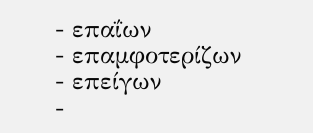- επαΐων
- επαμφοτερίζων
- επείγων
-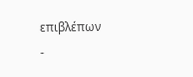επιβλέπων
-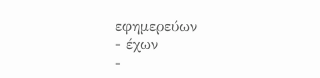εφημερεύων
- έχων
-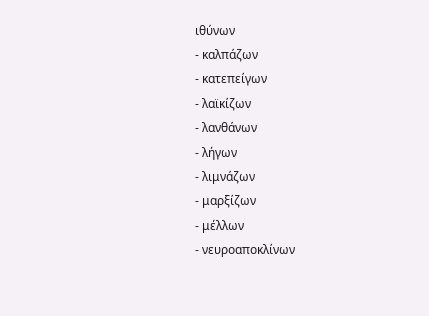ιθύνων
- καλπάζων
- κατεπείγων
- λαϊκίζων
- λανθάνων
- λήγων
- λιμνάζων
- μαρξίζων
- μέλλων
- νευροαποκλίνων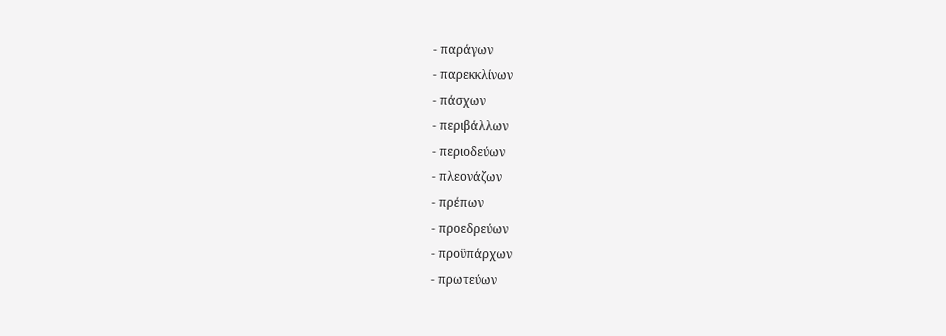- παράγων
- παρεκκλίνων
- πάσχων
- περιβάλλων
- περιοδεύων
- πλεονάζων
- πρέπων
- προεδρεύων
- προϋπάρχων
- πρωτεύων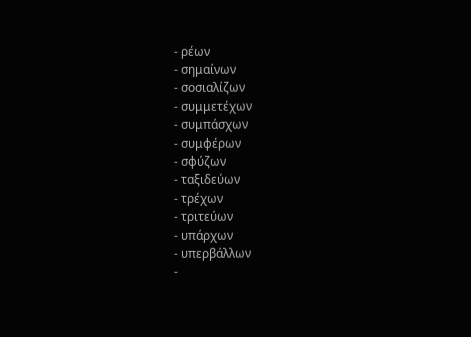- ρέων
- σημαίνων
- σοσιαλίζων
- συμμετέχων
- συμπάσχων
- συμφέρων
- σφύζων
- ταξιδεύων
- τρέχων
- τριτεύων
- υπάρχων
- υπερβάλλων
-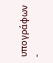υπογράφων
-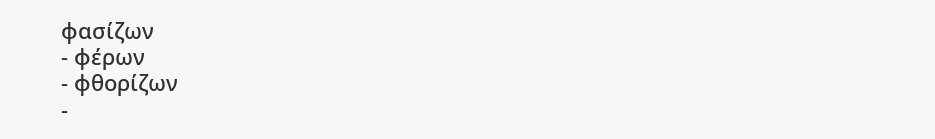φασίζων
- φέρων
- φθορίζων
-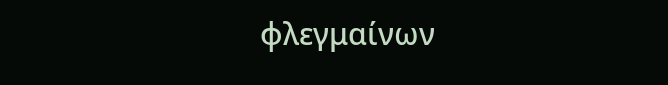φλεγμαίνων